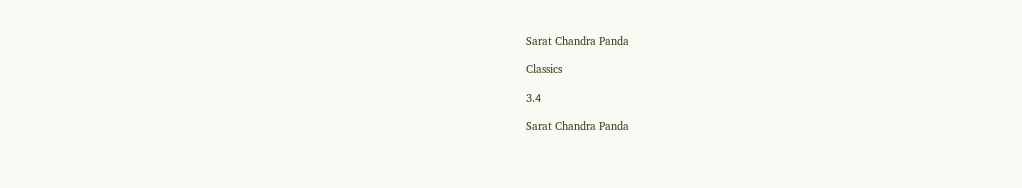Sarat Chandra Panda

Classics

3.4

Sarat Chandra Panda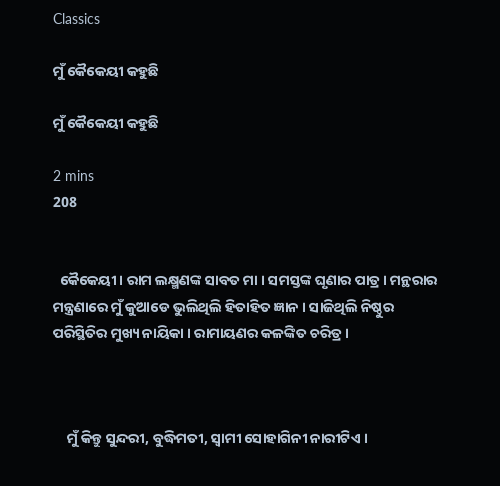Classics

ମୁଁ କୈକେୟୀ କହୁଛି

ମୁଁ କୈକେୟୀ କହୁଛି

2 mins
208


  କୈକେୟୀ । ରାମ ଲକ୍ଷ୍ମଣଙ୍କ ସାବତ ମା । ସମସ୍ତଙ୍କ ଘୃଣାର ପାତ୍ର । ମନ୍ଥରାର ମନ୍ତ୍ରଣାରେ ମୁଁ କୁଆଡେ ଭୁଲିଥିଲି ହିତାହିତ ଜ୍ଞାନ । ସାଜିଥିଲି ନିଷ୍ଠୁର ପରିସ୍ଥିତିର ମୁଖ୍ୟ ନାୟିକା । ରାମାୟଣର କଳଙ୍କିତ ଚରିତ୍ର ।



    ମୁଁ କିନ୍ତୁ ସୁନ୍ଦରୀ, ବୁଦ୍ଧିମତୀ, ସ୍ବାମୀ ସୋହାଗିନୀ ନାରୀଟିଏ ।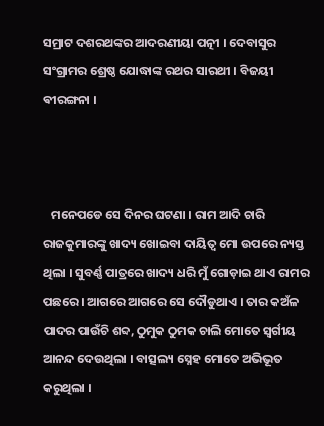ସମ୍ରାଟ ଦଶରଥଙ୍କର ଆଦରଣୀୟା ପତ୍ନୀ । ଦେବାସୁର ସଂଗ୍ରାମର ଶ୍ରେଷ୍ଠ ଯୋଦ୍ଧାଙ୍କ ରଥର ସାରଥୀ । ବିଜୟୀ ଵୀରଙ୍ଗନା ।



   ମନେପଡେ ସେ ଦିନର ଘଟଣା । ରାମ ଆଦି ଚାରି ରାଜକୁମାରଙ୍କୁ ଖାଦ୍ୟ ଖୋଇବା ଦାୟିତ୍ୱ ମୋ ଉପରେ ନ୍ୟସ୍ତ ଥିଲା । ସୁବର୍ଣ୍ଣ ପାତ୍ରରେ ଖାଦ୍ୟ ଧରି ମୁଁ ଗୋଡ଼ାଇ ଥାଏ ରାମର ପଛରେ । ଆଗରେ ଆଗରେ ସେ ଦୌଡୁଥାଏ । ତାର କଅଁଳ ପାଦର ପାଉଁଚି ଶବ୍ଦ, ଠୁମୁକ ଠୁମକ ଚାଲି ମୋତେ ସ୍ବର୍ଗୀୟ ଆନନ୍ଦ ଦେଉଥିଲା । ବାତ୍ସଲ୍ୟ ସ୍ନେହ ମୋତେ ଅଭିଭୂତ କରୁଥିଲା ।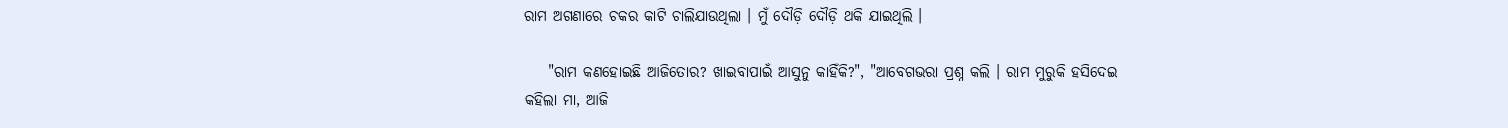ରାମ ଅଗଣାରେ ଚକର କାଟି ଚାଲିଯାଉଥିଲା । ମୁଁ ଦୌଡ଼ି ଦୌଡ଼ି ଥକି ଯାଇଥିଲି ।

    "ରାମ କଣହୋଇଛି ଆଜିତୋର? ଖାଇବାପାଇଁ ଆସୁନୁ କାହିଁକି?", "ଆବେଗଭରା ପ୍ରଶ୍ନ କଲି । ରାମ ମୁରୁକି ହସିଦେଇ କହିଲା ମା, ଆଜି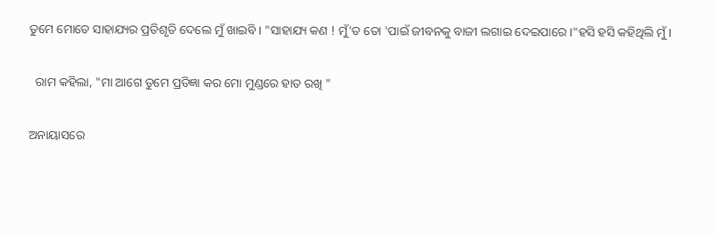ତୁମେ ମୋତେ ସାହାଯ୍ୟର ପ୍ରତିଶୃତି ଦେଲେ ମୁଁ ଖାଇବି । "ସାହାଯ୍ୟ କଣ ! ମୁଁ'ତ ତୋ 'ପାଇଁ ଜୀବନକୁ ବାଜୀ ଲଗାଇ ଦେଇପାରେ ।"ହସି ହସି କହିଥିଲି ମୁଁ ।

  ରାମ କହିଲା, "ମା ଆଗେ ତୁମେ ପ୍ରତିଜ୍ଞା କର ମୋ ମୁଣ୍ଡରେ ହାତ ରଖି "

ଅନାୟାସରେ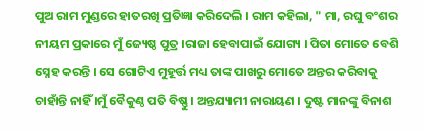ପୁଅ ରାମ ମୁଣ୍ଡରେ ହାତରଖି ପ୍ରତିଜ୍ଞା କରିଦେଲି । ରାମ କହିଲା, " ମା, ରଘୁ ବଂଶର ନୀୟମ ପ୍ରକାରେ ମୁଁ ଜ୍ୟେଷ୍ଠ ପୁତ୍ର ।ରାଜା ହେବାପାଇଁ ଯୋଗ୍ୟ । ପିତା ମୋତେ ବେଶି ସ୍ନେହ କରନ୍ତି । ସେ ଗୋଟିଏ ମୁହୂର୍ତ୍ତ ମଧ୍ୟ ତାଙ୍କ ପାଖରୁ ମୋତେ ଅନ୍ତର କରିବାକୁ ଚାହାଁନ୍ତି ନାହିଁ ।ମୁଁ ବୈକୁଣ୍ଠ ପତି ବିଷ୍ଣୁ । ଅନ୍ତଯ୍ୟାମୀ ନାରାୟଣ । ଦୁଷ୍ଟ ମାନଙ୍କୁ ବିନାଶ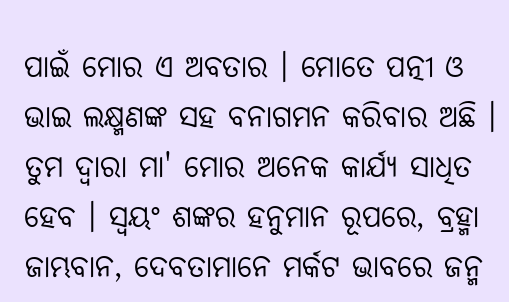ପାଇଁ ମୋର ଏ ଅବତାର । ମୋତେ ପତ୍ନୀ ଓ ଭାଇ ଲକ୍ଷ୍ମଣଙ୍କ ସହ ବନାଗମନ କରିବାର ଅଛି । ତୁମ ଦ୍ୱାରା ମା' ମୋର ଅନେକ କାର୍ଯ୍ୟ ସାଧିତ ହେବ । ସ୍ୱୟଂ ଶଙ୍କର ହନୁମାନ ରୂପରେ, ବ୍ରହ୍ମା ଜାମ୍ଭବାନ, ଦେବତାମାନେ ମର୍କଟ ଭାବରେ ଜନ୍ମ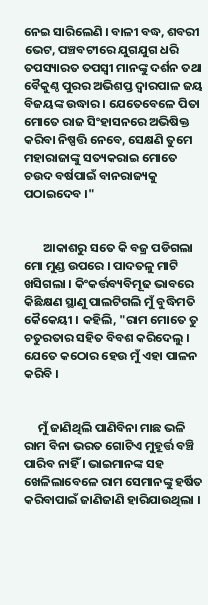ନେଇ ସାରିଲେଣି । ବାଳୀ ବଦ୍ଧ, ଶବରୀ ଭେଟ, ପଞ୍ଚବଟୀରେ ଯୁଗଯୁଗ ଧରି ତପସ୍ୟାରତ ତପସ୍ୱୀ ମାନଙ୍କୁ ଦର୍ଶନ ତଥା ବୈକୁଣ୍ଠ ପୁରର ଅଭିଶପ୍ତ ଦ୍ୱାରପାଳ ଜୟ ବିଜୟଙ୍କ ଉଦ୍ଧାର । ଯେତେବେଳେ ପିତା ମୋତେ ରାଜ ସିଂହାସନରେ ଅଭିଷିକ୍ତ କରିବା ନିଷ୍ପତ୍ତି ନେବେ, ସେକ୍ଷଣି ତୁମେ ମହାରାଜାଙ୍କୁ ସତ୍ୟକରାଇ ମୋତେ ଚଉଦ ବର୍ଷପାଇଁ ବାନରାଜ୍ୟକୁ ପଠାଇଦେବ ।"


       ଆକାଶରୁ ସତେ କି ବଜ୍ର ପଡିଗଲା ମୋ ମୁଣ୍ଡ ଉପରେ । ପାଦତଳୁ ମାଟି ଖସିଗଲା । କିଂକର୍ତ୍ତବ୍ୟବିମୂଢ ଭାବରେ କିଛିକ୍ଷଣ ସ୍ଥାଣୁ ପାଲଟିଗଲି ମୁଁ ବୁଦ୍ଧିମତି କୈକେୟୀ । କହିଲି, "ରାମ ମୋତେ ତୁ ଚତୁରତାର ସହିତ ବିବଶ କରିଦେଲୁ । ଯେତେ କଠୋର ହେଉ ମୁଁ ଏହା ପାଳନ କରିବି ।


     ମୁଁ ଜାଣିଥିଲି ପାଣିବିନା ମାଛ ଭଳି ରାମ ବିନା ଭରତ ଗୋଟିଏ ମୁହୂର୍ତ୍ତ ବଞ୍ଚି ପାରିବ ନାହିଁ । ଭାଇମାନଙ୍କ ସହ ଖେଳିଲାବେଳେ ରାମ ସେମାନଙ୍କୁ ହର୍ଷିତ କରିବାପାଇଁ ଜାଣିଜାଣି ହାରିଯାଉଥିଲା ।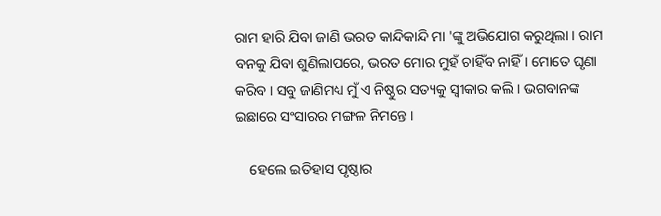ରାମ ହାରି ଯିବା ଜାଣି ଭରତ କାନ୍ଦିକାନ୍ଦି ମା 'ଙ୍କୁ ଅଭିଯୋଗ କରୁଥିଲା । ରାମ ବନକୁ ଯିବା ଶୁଣିଲାପରେ, ଭରତ ମୋର ମୁହଁ ଚାହିଁବ ନାହିଁ । ମୋତେ ଘୃଣା କରିବ । ସବୁ ଜାଣିମଧ୍ୟ ମୁଁ ଏ ନିଷ୍ଠୁର ସତ୍ୟକୁ ସ୍ୱୀକାର କଲି । ଭଗବାନଙ୍କ ଇଛାରେ ସଂସାରର ମଙ୍ଗଳ ନିମନ୍ତେ ।

    ହେଲେ ଇତିହାସ ପୃଷ୍ଠାର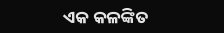ଏକ କଳଙ୍କିତ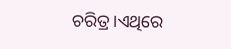ଚରିତ୍ର ।ଏଥିରେ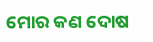ମୋର କଣ ଦୋଷ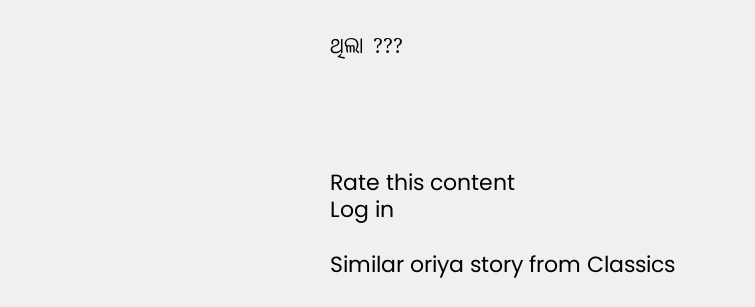ଥିଲା ???




Rate this content
Log in

Similar oriya story from Classics